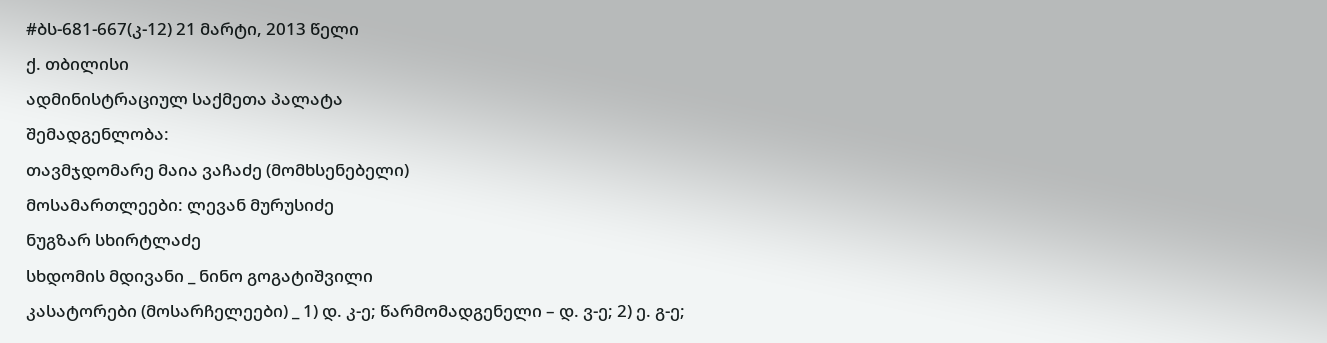#ბს-681-667(კ-12) 21 მარტი, 2013 წელი
ქ. თბილისი
ადმინისტრაციულ საქმეთა პალატა
შემადგენლობა:
თავმჯდომარე მაია ვაჩაძე (მომხსენებელი)
მოსამართლეები: ლევან მურუსიძე
ნუგზარ სხირტლაძე
სხდომის მდივანი _ ნინო გოგატიშვილი
კასატორები (მოსარჩელეები) _ 1) დ. კ-ე; წარმომადგენელი – დ. ვ-ე; 2) ე. გ-ე;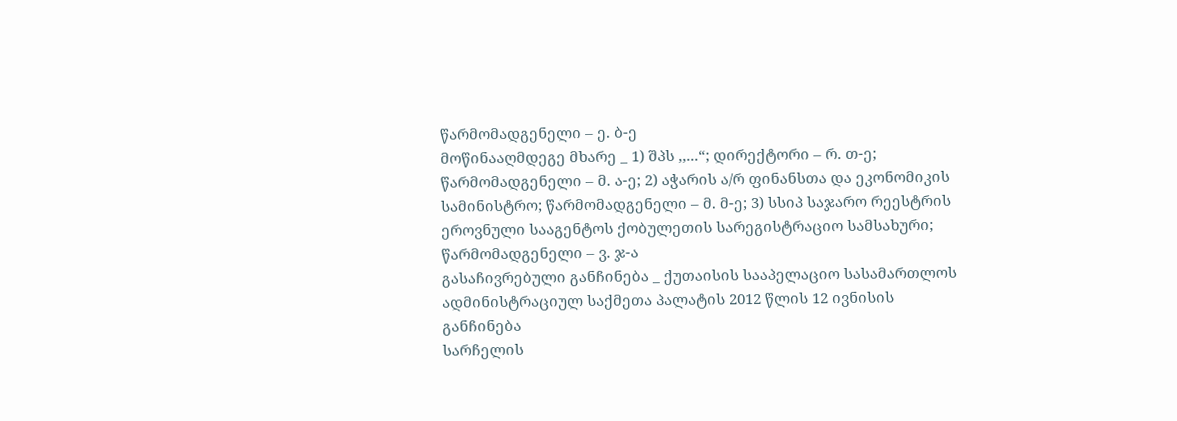წარმომადგენელი – ე. ბ-ე
მოწინააღმდეგე მხარე _ 1) შპს ,,...“; დირექტორი – რ. თ-ე; წარმომადგენელი – მ. ა-ე; 2) აჭარის ა/რ ფინანსთა და ეკონომიკის სამინისტრო; წარმომადგენელი – მ. მ-ე; 3) სსიპ საჯარო რეესტრის ეროვნული სააგენტოს ქობულეთის სარეგისტრაციო სამსახური; წარმომადგენელი – ვ. ჯ-ა
გასაჩივრებული განჩინება _ ქუთაისის სააპელაციო სასამართლოს ადმინისტრაციულ საქმეთა პალატის 2012 წლის 12 ივნისის განჩინება
სარჩელის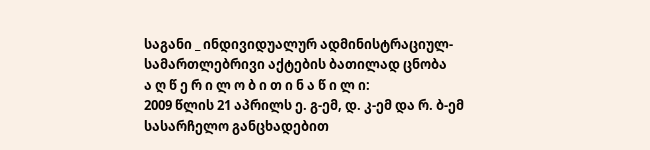საგანი _ ინდივიდუალურ ადმინისტრაციულ-სამართლებრივი აქტების ბათილად ცნობა
ა ღ წ ე რ ი ლ ო ბ ი თ ი ნ ა წ ი ლ ი:
2009 წლის 21 აპრილს ე. გ-ემ, დ. კ-ემ და რ. ბ-ემ სასარჩელო განცხადებით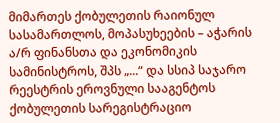მიმართეს ქობულეთის რაიონულ სასამართლოს, მოპასუხეების – აჭარის ა/რ ფინანსთა და ეკონომიკის სამინისტროს, შპს „...“ და სსიპ საჯარო რეესტრის ეროვნული სააგენტოს ქობულეთის სარეგისტრაციო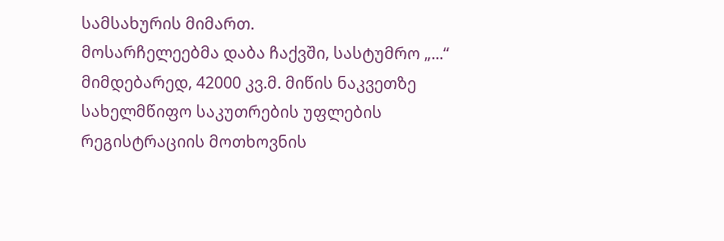სამსახურის მიმართ.
მოსარჩელეებმა დაბა ჩაქვში, სასტუმრო „...“ მიმდებარედ, 42000 კვ.მ. მიწის ნაკვეთზე სახელმწიფო საკუთრების უფლების რეგისტრაციის მოთხოვნის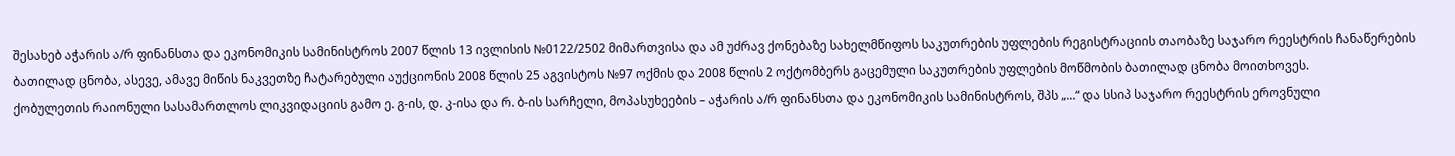შესახებ აჭარის ა/რ ფინანსთა და ეკონომიკის სამინისტროს 2007 წლის 13 ივლისის №0122/2502 მიმართვისა და ამ უძრავ ქონებაზე სახელმწიფოს საკუთრების უფლების რეგისტრაციის თაობაზე საჯარო რეესტრის ჩანაწერების ბათილად ცნობა, ასევე, ამავე მიწის ნაკვეთზე ჩატარებული აუქციონის 2008 წლის 25 აგვისტოს №97 ოქმის და 2008 წლის 2 ოქტომბერს გაცემული საკუთრების უფლების მოწმობის ბათილად ცნობა მოითხოვეს.
ქობულეთის რაიონული სასამართლოს ლიკვიდაციის გამო ე. გ-ის, დ. კ-ისა და რ. ბ-ის სარჩელი, მოპასუხეების – აჭარის ა/რ ფინანსთა და ეკონომიკის სამინისტროს, შპს „...“ და სსიპ საჯარო რეესტრის ეროვნული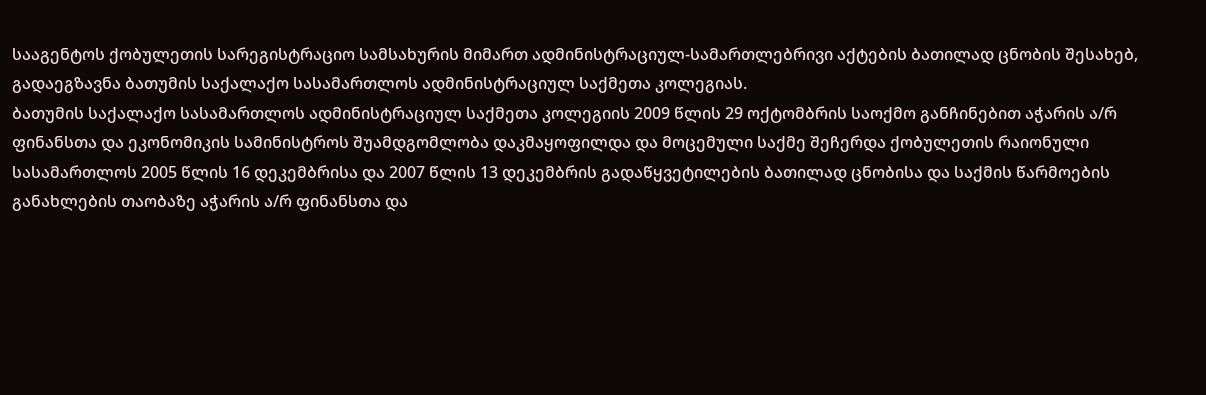სააგენტოს ქობულეთის სარეგისტრაციო სამსახურის მიმართ ადმინისტრაციულ-სამართლებრივი აქტების ბათილად ცნობის შესახებ, გადაეგზავნა ბათუმის საქალაქო სასამართლოს ადმინისტრაციულ საქმეთა კოლეგიას.
ბათუმის საქალაქო სასამართლოს ადმინისტრაციულ საქმეთა კოლეგიის 2009 წლის 29 ოქტომბრის საოქმო განჩინებით აჭარის ა/რ ფინანსთა და ეკონომიკის სამინისტროს შუამდგომლობა დაკმაყოფილდა და მოცემული საქმე შეჩერდა ქობულეთის რაიონული სასამართლოს 2005 წლის 16 დეკემბრისა და 2007 წლის 13 დეკემბრის გადაწყვეტილების ბათილად ცნობისა და საქმის წარმოების განახლების თაობაზე აჭარის ა/რ ფინანსთა და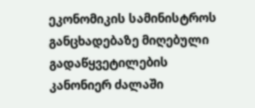ეკონომიკის სამინისტროს განცხადებაზე მიღებული გადაწყვეტილების კანონიერ ძალაში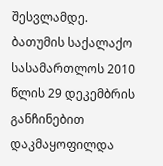შესვლამდე.
ბათუმის საქალაქო სასამართლოს 2010 წლის 29 დეკემბრის განჩინებით დაკმაყოფილდა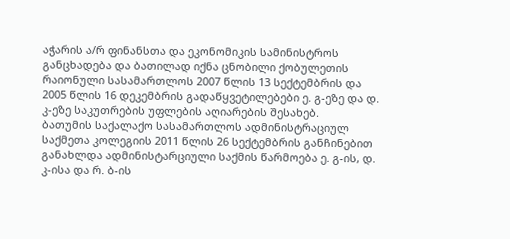აჭარის ა/რ ფინანსთა და ეკონომიკის სამინისტროს განცხადება და ბათილად იქნა ცნობილი ქობულეთის რაიონული სასამართლოს 2007 წლის 13 სექტემბრის და 2005 წლის 16 დეკემბრის გადაწყვეტილებები ე. გ-ეზე და დ. კ-ეზე საკუთრების უფლების აღიარების შესახებ.
ბათუმის საქალაქო სასამართლოს ადმინისტრაციულ საქმეთა კოლეგიის 2011 წლის 26 სექტემბრის განჩინებით განახლდა ადმინისტარციული საქმის წარმოება ე. გ-ის, დ. კ-ისა და რ. ბ-ის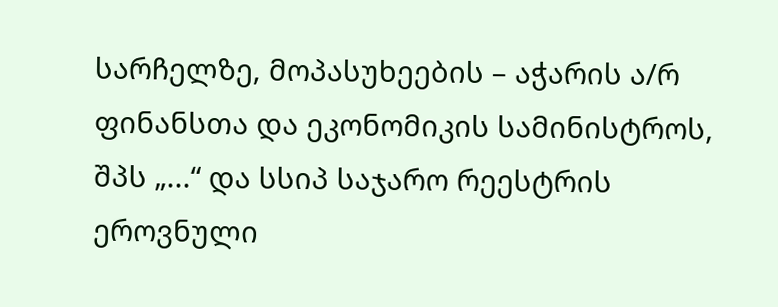სარჩელზე, მოპასუხეების – აჭარის ა/რ ფინანსთა და ეკონომიკის სამინისტროს, შპს „...“ და სსიპ საჯარო რეესტრის ეროვნული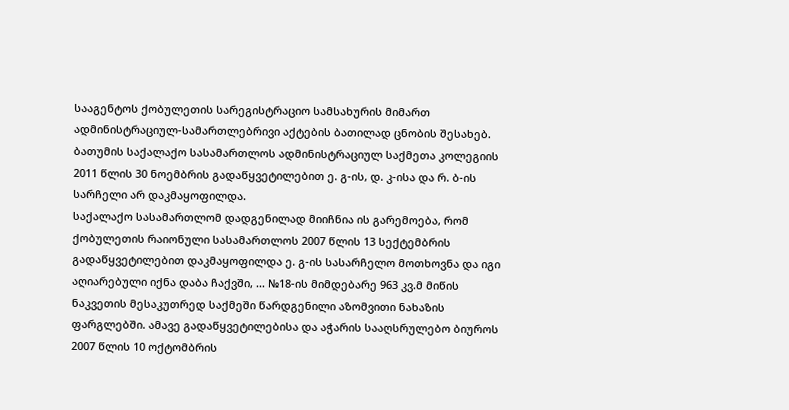სააგენტოს ქობულეთის სარეგისტრაციო სამსახურის მიმართ ადმინისტრაციულ-სამართლებრივი აქტების ბათილად ცნობის შესახებ.
ბათუმის საქალაქო სასამართლოს ადმინისტრაციულ საქმეთა კოლეგიის 2011 წლის 30 ნოემბრის გადაწყვეტილებით ე. გ-ის, დ. კ-ისა და რ. ბ-ის სარჩელი არ დაკმაყოფილდა.
საქალაქო სასამართლომ დადგენილად მიიჩნია ის გარემოება, რომ ქობულეთის რაიონული სასამართლოს 2007 წლის 13 სექტემბრის გადაწყვეტილებით დაკმაყოფილდა ე. გ-ის სასარჩელო მოთხოვნა და იგი აღიარებული იქნა დაბა ჩაქვში, ... №18-ის მიმდებარე 963 კვ.მ მიწის ნაკვეთის მესაკუთრედ საქმეში წარდგენილი აზომვითი ნახაზის ფარგლებში. ამავე გადაწყვეტილებისა და აჭარის სააღსრულებო ბიუროს 2007 წლის 10 ოქტომბრის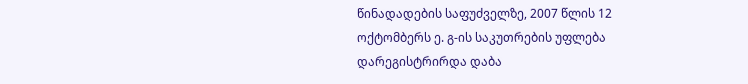წინადადების საფუძველზე, 2007 წლის 12 ოქტომბერს ე. გ-ის საკუთრების უფლება დარეგისტრირდა დაბა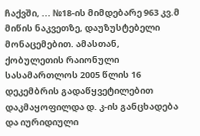ჩაქვში, ... №18-ის მიმდებარე 963 კვ.მ მიწის ნაკვეთზე, დაუზუსტებელი მონაცემებით. ამასთან, ქობულეთის რაიონული სასამართლოს 2005 წლის 16 დეკემბრის გადაწყვეტილებით დაკმაყოფილდა დ. კ-ის განცხადება და იურიდიული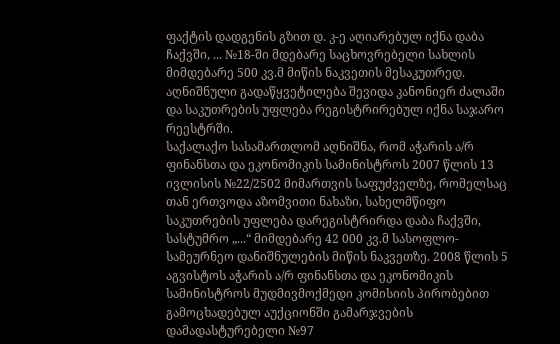ფაქტის დადგენის გზით დ. კ-ე აღიარებულ იქნა დაბა ჩაქვში, ... №18-ში მდებარე საცხოვრებელი სახლის მიმდებარე 500 კვ.მ მიწის ნაკვეთის მესაკუთრედ. აღნიშნული გადაწყვეტილება შევიდა კანონიერ ძალაში და საკუთრების უფლება რეგისტრირებულ იქნა საჯარო რეესტრში.
საქალაქო სასამართლომ აღნიშნა, რომ აჭარის ა/რ ფინანსთა და ეკონომიკის სამინისტროს 2007 წლის 13 ივლისის №22/2502 მიმართვის საფუძველზე, რომელსაც თან ერთვოდა აზომვითი ნახაზი, სახელმწიფო საკუთრების უფლება დარეგისტრირდა დაბა ჩაქვში, სასტუმრო „...“ მიმდებარე 42 000 კვ.მ სასოფლო-სამეურნეო დანიშნულების მიწის ნაკვეთზე. 2008 წლის 5 აგვისტოს აჭარის ა/რ ფინანსთა და ეკონომიკის სამინისტროს მუდმივმოქმედი კომისიის პირობებით გამოცხადებულ აუქციონში გამარჯვების დამადასტურებელი №97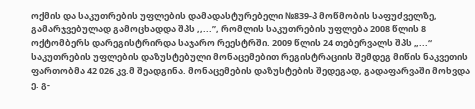ოქმის და საკუთრების უფლების დამადასტურებელი №839-პ მოწმობის საფუძველზე, გამარჯვებულად გამოცხადდა შპს ,,...’’, რომლის საკუთრების უფლება 2008 წლის 8 ოქტომბერს დარეგისტრირდა საჯარო რეესტრში. 2009 წლის 24 თებერვალს შპს „...“ საკუთრების უფლების დაზუსტებული მონაცემებით რეგისტრაციის შემდეგ მიწის ნაკვეთის ფართობმა 42 026 კვ.მ შეადგინა. მონაცემების დაზუსტების შედეგად, გადაფარვაში მოხვდა ე. გ-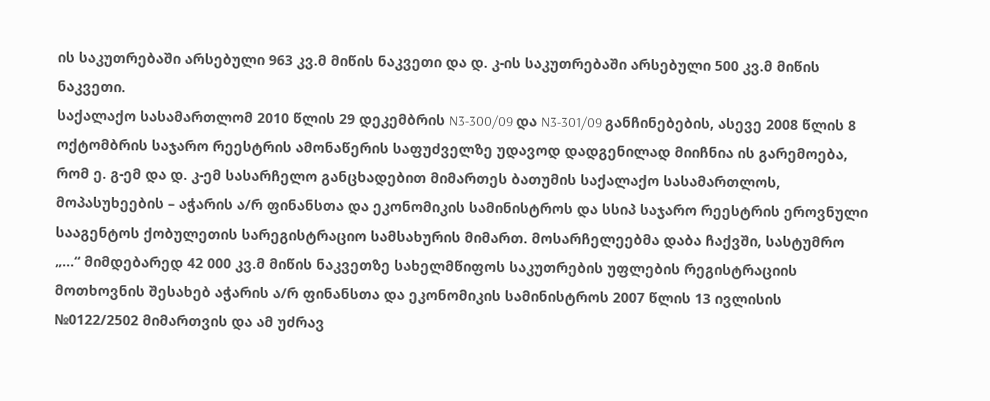ის საკუთრებაში არსებული 963 კვ.მ მიწის ნაკვეთი და დ. კ-ის საკუთრებაში არსებული 500 კვ.მ მიწის ნაკვეთი.
საქალაქო სასამართლომ 2010 წლის 29 დეკემბრის N3-300/09 და N3-301/09 განჩინებების, ასევე 2008 წლის 8 ოქტომბრის საჯარო რეესტრის ამონაწერის საფუძველზე უდავოდ დადგენილად მიიჩნია ის გარემოება, რომ ე. გ-ემ და დ. კ-ემ სასარჩელო განცხადებით მიმართეს ბათუმის საქალაქო სასამართლოს, მოპასუხეების – აჭარის ა/რ ფინანსთა და ეკონომიკის სამინისტროს და სსიპ საჯარო რეესტრის ეროვნული სააგენტოს ქობულეთის სარეგისტრაციო სამსახურის მიმართ. მოსარჩელეებმა დაბა ჩაქვში, სასტუმრო „...“ მიმდებარედ 42 000 კვ.მ მიწის ნაკვეთზე სახელმწიფოს საკუთრების უფლების რეგისტრაციის მოთხოვნის შესახებ აჭარის ა/რ ფინანსთა და ეკონომიკის სამინისტროს 2007 წლის 13 ივლისის №0122/2502 მიმართვის და ამ უძრავ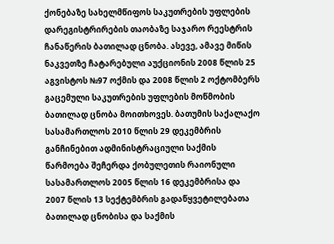ქონებაზე სახელმწიფოს საკუთრების უფლების დარეგისტრირების თაობაზე საჯარო რეესტრის ჩანაწერის ბათილად ცნობა. ასევე, ამავე მიწის ნაკვეთზე ჩატარებული აუქციონის 2008 წლის 25 აგვისტოს №97 ოქმის და 2008 წლის 2 ოქტომბერს გაცემული საკუთრების უფლების მოწმობის ბათილად ცნობა მოითხოვეს. ბათუმის საქალაქო სასამართლოს 2010 წლის 29 დეკემბრის განჩინებით ადმინისტრაციული საქმის წარმოება შეჩერდა ქობულეთის რაიონული სასამართლოს 2005 წლის 16 დეკემბრისა და 2007 წლის 13 სექტემბრის გადაწყვეტილებათა ბათილად ცნობისა და საქმის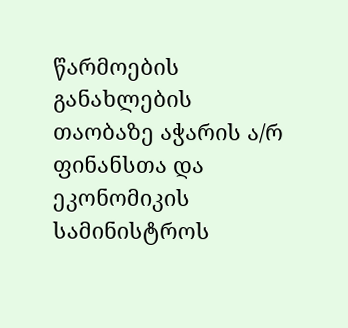წარმოების განახლების თაობაზე აჭარის ა/რ ფინანსთა და ეკონომიკის სამინისტროს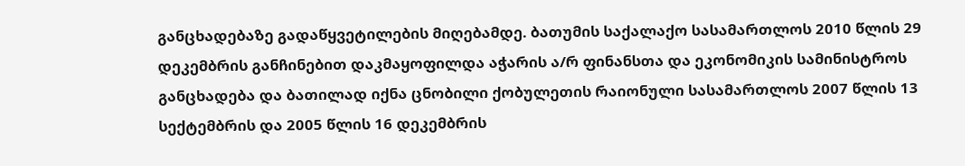განცხადებაზე გადაწყვეტილების მიღებამდე. ბათუმის საქალაქო სასამართლოს 2010 წლის 29 დეკემბრის განჩინებით დაკმაყოფილდა აჭარის ა/რ ფინანსთა და ეკონომიკის სამინისტროს განცხადება და ბათილად იქნა ცნობილი ქობულეთის რაიონული სასამართლოს 2007 წლის 13 სექტემბრის და 2005 წლის 16 დეკემბრის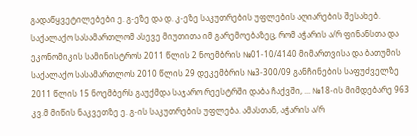გადაწყვეტილებები ე. გ-ეზე და დ. კ-ეზე საკუთრების უფლების აღიარების შესახებ.
საქალაქო სასამართლომ ასევე მიუთითა იმ გარემოებაზეც, რომ აჭარის ა/რ ფინანსთა და ეკონომიკის სამინისტროს 2011 წლის 2 ნოემბრის №01-10/4140 მიმართვისა და ბათუმის საქალაქო სასამართლოს 2010 წლის 29 დეკემბრის №3-300/09 განჩინების საფუძველზე 2011 წლის 15 ნოემბერს გაუქმდა საჯარო რეესტრში დაბა ჩაქვში, ... №18-ის მიმდებარე 963 კვ.მ მიწის ნაკვეთზე ე. გ-ის საკუთრების უფლება. ამასთან, აჭარის ა/რ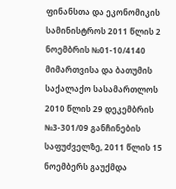ფინანსთა და ეკონომიკის სამინისტროს 2011 წლის 2 ნოემბრის №01-10/4140 მიმართვისა და ბათუმის საქალაქო სასამართლოს 2010 წლის 29 დეკემბრის №3-301/09 განჩინების საფუძველზე, 2011 წლის 15 ნოემბერს გაუქმდა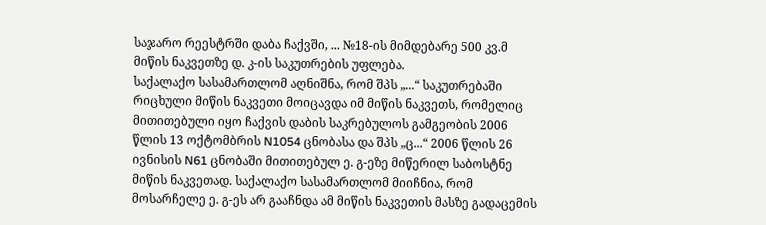საჯარო რეესტრში დაბა ჩაქვში, ... №18-ის მიმდებარე 500 კვ.მ მიწის ნაკვეთზე დ. კ-ის საკუთრების უფლება.
საქალაქო სასამართლომ აღნიშნა, რომ შპს „...“ საკუთრებაში რიცხული მიწის ნაკვეთი მოიცავდა იმ მიწის ნაკვეთს, რომელიც მითითებული იყო ჩაქვის დაბის საკრებულოს გამგეობის 2006 წლის 13 ოქტომბრის N1054 ცნობასა და შპს „ც...“ 2006 წლის 26 ივნისის N61 ცნობაში მითითებულ ე. გ-ეზე მიწერილ საბოსტნე მიწის ნაკვეთად. საქალაქო სასამართლომ მიიჩნია, რომ მოსარჩელე ე. გ-ეს არ გააჩნდა ამ მიწის ნაკვეთის მასზე გადაცემის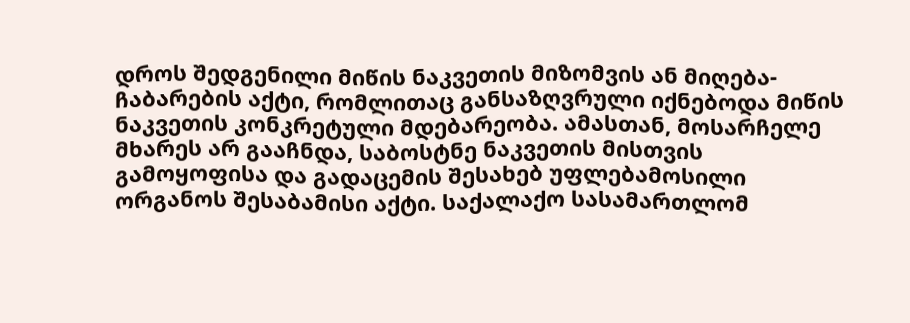დროს შედგენილი მიწის ნაკვეთის მიზომვის ან მიღება-ჩაბარების აქტი, რომლითაც განსაზღვრული იქნებოდა მიწის ნაკვეთის კონკრეტული მდებარეობა. ამასთან, მოსარჩელე მხარეს არ გააჩნდა, საბოსტნე ნაკვეთის მისთვის გამოყოფისა და გადაცემის შესახებ უფლებამოსილი ორგანოს შესაბამისი აქტი. საქალაქო სასამართლომ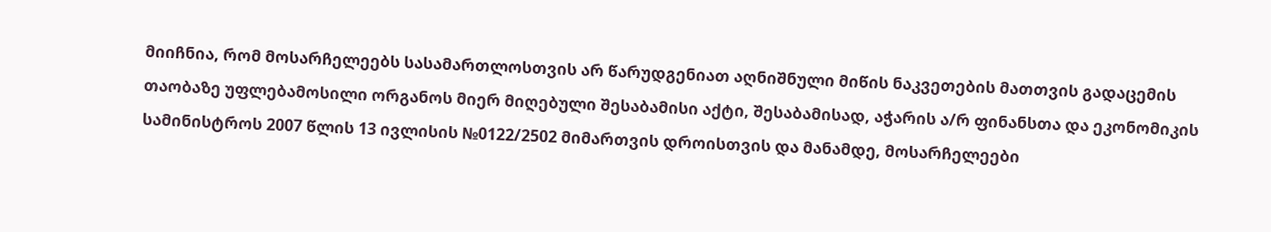მიიჩნია, რომ მოსარჩელეებს სასამართლოსთვის არ წარუდგენიათ აღნიშნული მიწის ნაკვეთების მათთვის გადაცემის თაობაზე უფლებამოსილი ორგანოს მიერ მიღებული შესაბამისი აქტი, შესაბამისად, აჭარის ა/რ ფინანსთა და ეკონომიკის სამინისტროს 2007 წლის 13 ივლისის №0122/2502 მიმართვის დროისთვის და მანამდე, მოსარჩელეები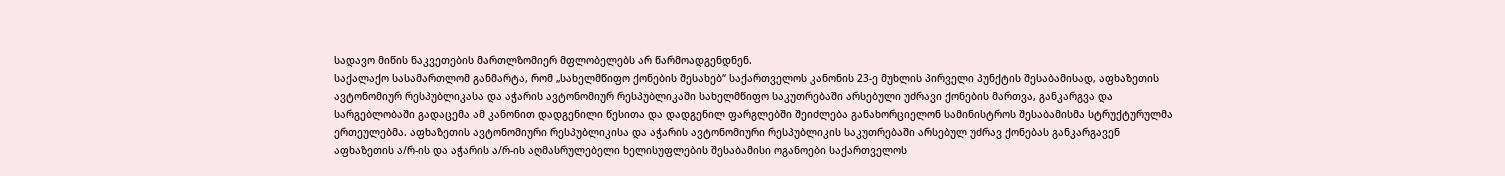სადავო მიწის ნაკვეთების მართლზომიერ მფლობელებს არ წარმოადგენდნენ.
საქალაქო სასამართლომ განმარტა, რომ „სახელმწიფო ქონების შესახებ“ საქართველოს კანონის 23-ე მუხლის პირველი პუნქტის შესაბამისად, აფხაზეთის ავტონომიურ რესპუბლიკასა და აჭარის ავტონომიურ რესპუბლიკაში სახელმწიფო საკუთრებაში არსებული უძრავი ქონების მართვა, განკარგვა და სარგებლობაში გადაცემა ამ კანონით დადგენილი წესითა და დადგენილ ფარგლებში შეიძლება განახორციელონ სამინისტროს შესაბამისმა სტრუქტურულმა ერთეულებმა. აფხაზეთის ავტონომიური რესპუბლიკისა და აჭარის ავტონომიური რესპუბლიკის საკუთრებაში არსებულ უძრავ ქონებას განკარგავენ აფხაზეთის ა/რ-ის და აჭარის ა/რ-ის აღმასრულებელი ხელისუფლების შესაბამისი ოგანოები საქართველოს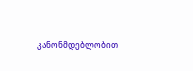კანონმდებლობით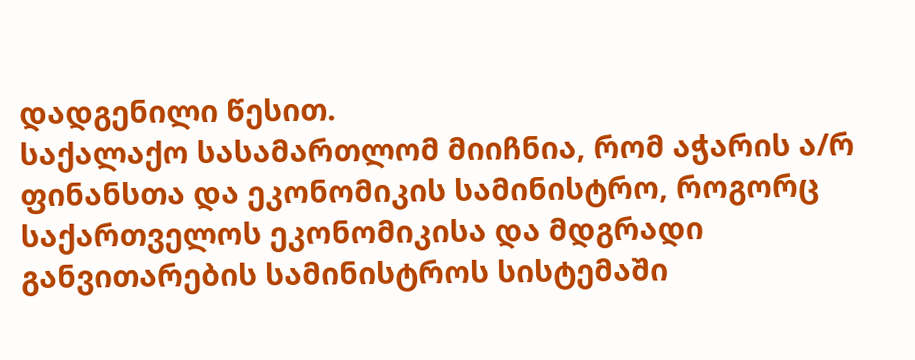დადგენილი წესით.
საქალაქო სასამართლომ მიიჩნია, რომ აჭარის ა/რ ფინანსთა და ეკონომიკის სამინისტრო, როგორც საქართველოს ეკონომიკისა და მდგრადი განვითარების სამინისტროს სისტემაში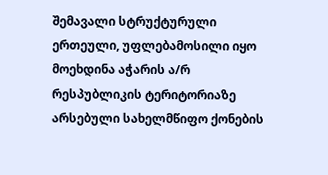შემავალი სტრუქტურული ერთეული, უფლებამოსილი იყო მოეხდინა აჭარის ა/რ რესპუბლიკის ტერიტორიაზე არსებული სახელმწიფო ქონების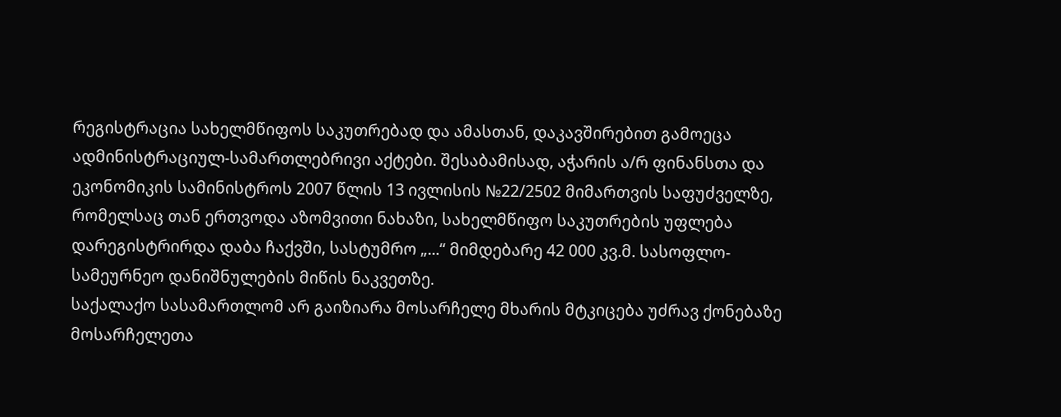რეგისტრაცია სახელმწიფოს საკუთრებად და ამასთან, დაკავშირებით გამოეცა ადმინისტრაციულ-სამართლებრივი აქტები. შესაბამისად, აჭარის ა/რ ფინანსთა და ეკონომიკის სამინისტროს 2007 წლის 13 ივლისის №22/2502 მიმართვის საფუძველზე, რომელსაც თან ერთვოდა აზომვითი ნახაზი, სახელმწიფო საკუთრების უფლება დარეგისტრირდა დაბა ჩაქვში, სასტუმრო „...“ მიმდებარე 42 000 კვ.მ. სასოფლო-სამეურნეო დანიშნულების მიწის ნაკვეთზე.
საქალაქო სასამართლომ არ გაიზიარა მოსარჩელე მხარის მტკიცება უძრავ ქონებაზე მოსარჩელეთა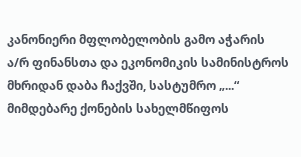კანონიერი მფლობელობის გამო აჭარის ა/რ ფინანსთა და ეკონომიკის სამინისტროს მხრიდან დაბა ჩაქვში, სასტუმრო „...“ მიმდებარე ქონების სახელმწიფოს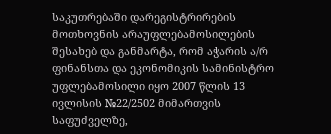საკუთრებაში დარეგისტრირების მოთხოვნის არაუფლებამოსილების შესახებ და განმარტა, რომ აჭარის ა/რ ფინანსთა და ეკონომიკის სამინისტრო უფლებამოსილი იყო 2007 წლის 13 ივლისის №22/2502 მიმართვის საფუძველზე,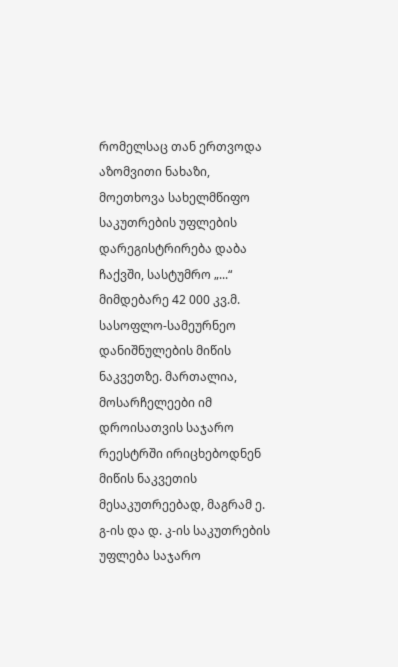რომელსაც თან ერთვოდა აზომვითი ნახაზი, მოეთხოვა სახელმწიფო საკუთრების უფლების დარეგისტრირება დაბა ჩაქვში, სასტუმრო „...“ მიმდებარე 42 000 კვ.მ. სასოფლო-სამეურნეო დანიშნულების მიწის ნაკვეთზე. მართალია, მოსარჩელეები იმ დროისათვის საჯარო რეესტრში ირიცხებოდნენ მიწის ნაკვეთის მესაკუთრეებად, მაგრამ ე. გ-ის და დ. კ-ის საკუთრების უფლება საჯარო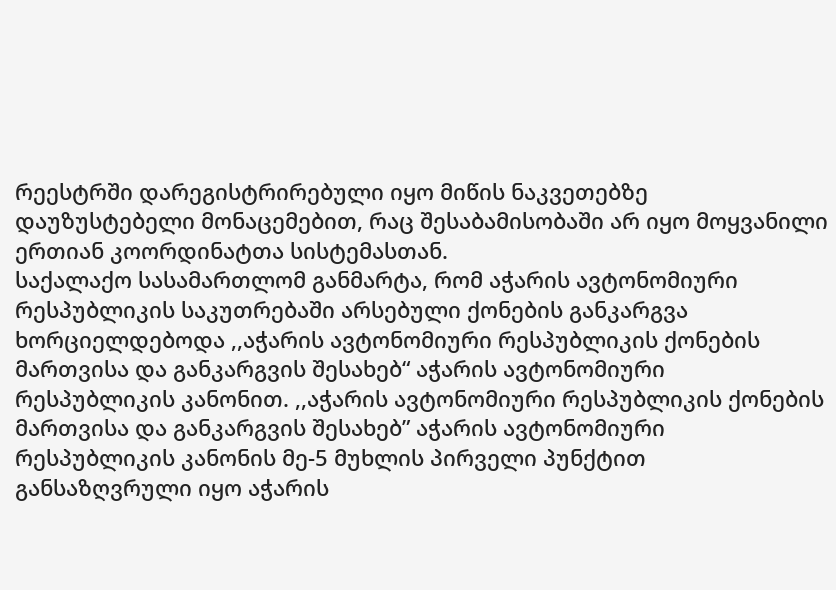რეესტრში დარეგისტრირებული იყო მიწის ნაკვეთებზე დაუზუსტებელი მონაცემებით, რაც შესაბამისობაში არ იყო მოყვანილი ერთიან კოორდინატთა სისტემასთან.
საქალაქო სასამართლომ განმარტა, რომ აჭარის ავტონომიური რესპუბლიკის საკუთრებაში არსებული ქონების განკარგვა ხორციელდებოდა ,,აჭარის ავტონომიური რესპუბლიკის ქონების მართვისა და განკარგვის შესახებ“ აჭარის ავტონომიური რესპუბლიკის კანონით. ,,აჭარის ავტონომიური რესპუბლიკის ქონების მართვისა და განკარგვის შესახებ” აჭარის ავტონომიური რესპუბლიკის კანონის მე-5 მუხლის პირველი პუნქტით განსაზღვრული იყო აჭარის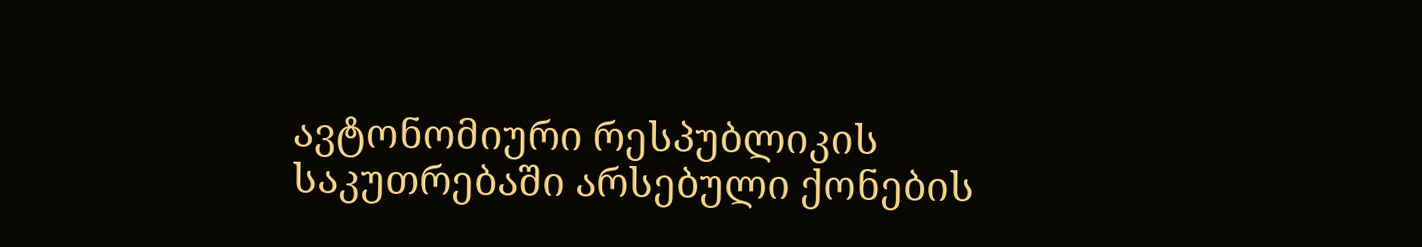ავტონომიური რესპუბლიკის საკუთრებაში არსებული ქონების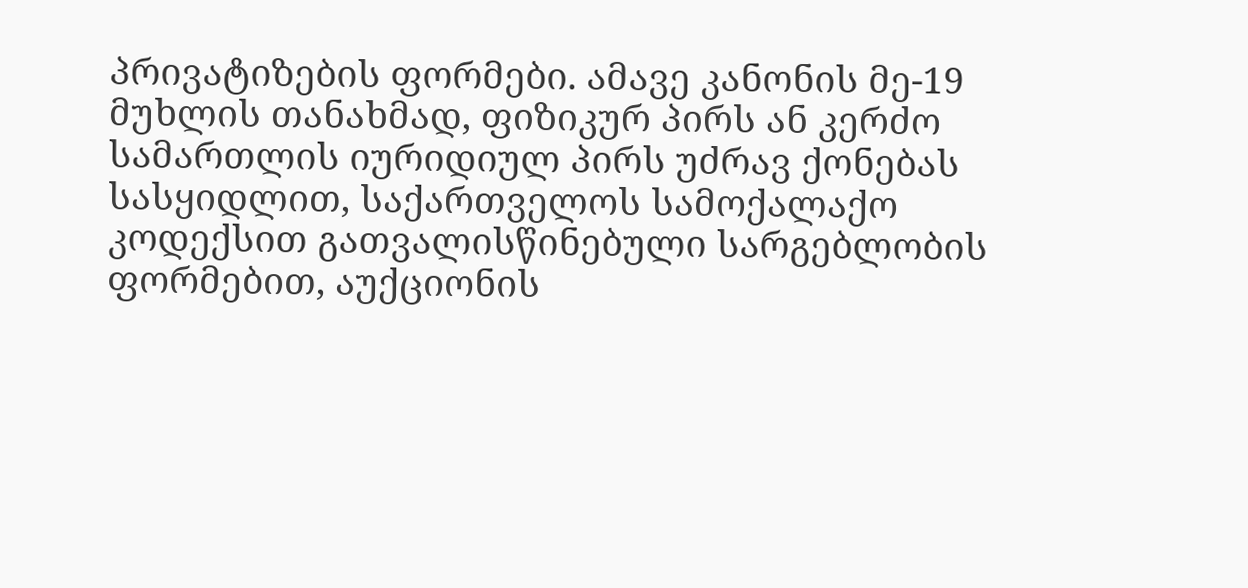პრივატიზების ფორმები. ამავე კანონის მე-19 მუხლის თანახმად, ფიზიკურ პირს ან კერძო სამართლის იურიდიულ პირს უძრავ ქონებას სასყიდლით, საქართველოს სამოქალაქო კოდექსით გათვალისწინებული სარგებლობის ფორმებით, აუქციონის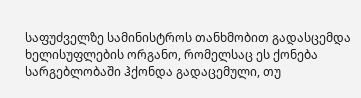საფუძველზე სამინისტროს თანხმობით გადასცემდა ხელისუფლების ორგანო, რომელსაც ეს ქონება სარგებლობაში ჰქონდა გადაცემული, თუ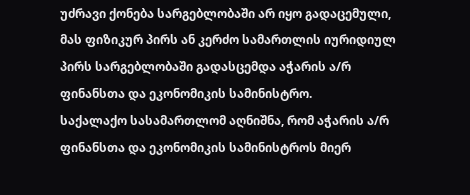უძრავი ქონება სარგებლობაში არ იყო გადაცემული, მას ფიზიკურ პირს ან კერძო სამართლის იურიდიულ პირს სარგებლობაში გადასცემდა აჭარის ა/რ ფინანსთა და ეკონომიკის სამინისტრო.
საქალაქო სასამართლომ აღნიშნა, რომ აჭარის ა/რ ფინანსთა და ეკონომიკის სამინისტროს მიერ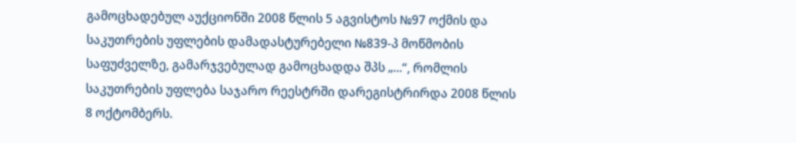გამოცხადებულ აუქციონში 2008 წლის 5 აგვისტოს №97 ოქმის და საკუთრების უფლების დამადასტურებელი №839-პ მოწმობის საფუძველზე, გამარჯვებულად გამოცხადდა შპს „...“, რომლის საკუთრების უფლება საჯარო რეესტრში დარეგისტრირდა 2008 წლის 8 ოქტომბერს.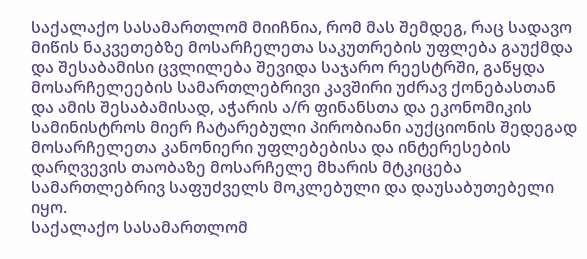საქალაქო სასამართლომ მიიჩნია, რომ მას შემდეგ, რაც სადავო მიწის ნაკვეთებზე მოსარჩელეთა საკუთრების უფლება გაუქმდა და შესაბამისი ცვლილება შევიდა საჯარო რეესტრში, გაწყდა მოსარჩელეების სამართლებრივი კავშირი უძრავ ქონებასთან და ამის შესაბამისად, აჭარის ა/რ ფინანსთა და ეკონომიკის სამინისტროს მიერ ჩატარებული პირობიანი აუქციონის შედეგად მოსარჩელეთა კანონიერი უფლებებისა და ინტერესების დარღვევის თაობაზე მოსარჩელე მხარის მტკიცება სამართლებრივ საფუძველს მოკლებული და დაუსაბუთებელი იყო.
საქალაქო სასამართლომ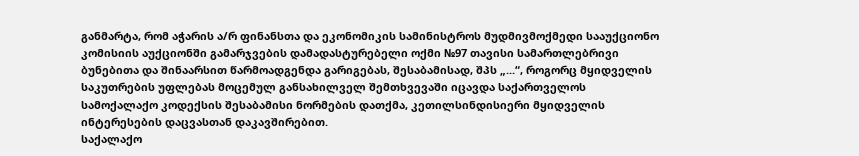განმარტა, რომ აჭარის ა/რ ფინანსთა და ეკონომიკის სამინისტროს მუდმივმოქმედი სააუქციონო კომისიის აუქციონში გამარჯვების დამადასტურებელი ოქმი №97 თავისი სამართლებრივი ბუნებითა და შინაარსით წარმოადგენდა გარიგებას, შესაბამისად, შპს „...“, როგორც მყიდველის საკუთრების უფლებას მოცემულ განსახილველ შემთხვევაში იცავდა საქართველოს სამოქალაქო კოდექსის შესაბამისი ნორმების დათქმა, კეთილსინდისიერი მყიდველის ინტერესების დაცვასთან დაკავშირებით.
საქალაქო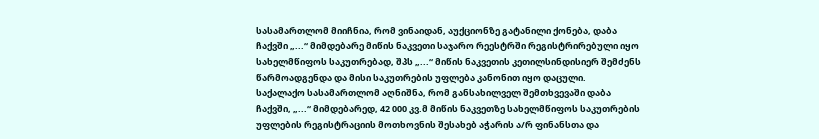სასამართლომ მიიჩნია, რომ ვინაიდან, აუქციონზე გატანილი ქონება, დაბა ჩაქვში „...“ მიმდებარე მიწის ნაკვეთი საჯარო რეესტრში რეგისტრირებული იყო სახელმწიფოს საკუთრებად, შპს „...“ მიწის ნაკვეთის კეთილსინდისიერ შემძენს წარმოადგენდა და მისი საკუთრების უფლება კანონით იყო დაცული.
საქალაქო სასამართლომ აღნიშნა, რომ განსახილველ შემთხვევაში დაბა ჩაქვში, „...“ მიმდებარედ, 42 000 კვ.მ მიწის ნაკვეთზე სახელმწიფოს საკუთრების უფლების რეგისტრაციის მოთხოვნის შესახებ აჭარის ა/რ ფინანსთა და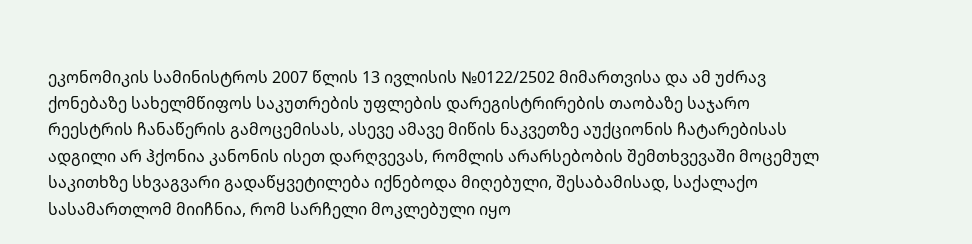ეკონომიკის სამინისტროს 2007 წლის 13 ივლისის №0122/2502 მიმართვისა და ამ უძრავ ქონებაზე სახელმწიფოს საკუთრების უფლების დარეგისტრირების თაობაზე საჯარო რეესტრის ჩანაწერის გამოცემისას, ასევე ამავე მიწის ნაკვეთზე აუქციონის ჩატარებისას ადგილი არ ჰქონია კანონის ისეთ დარღვევას, რომლის არარსებობის შემთხვევაში მოცემულ საკითხზე სხვაგვარი გადაწყვეტილება იქნებოდა მიღებული, შესაბამისად, საქალაქო სასამართლომ მიიჩნია, რომ სარჩელი მოკლებული იყო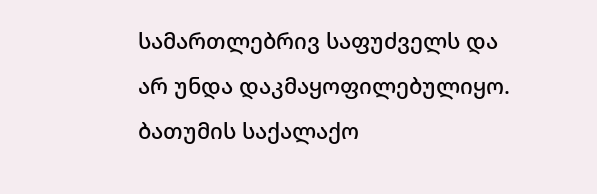სამართლებრივ საფუძველს და არ უნდა დაკმაყოფილებულიყო.
ბათუმის საქალაქო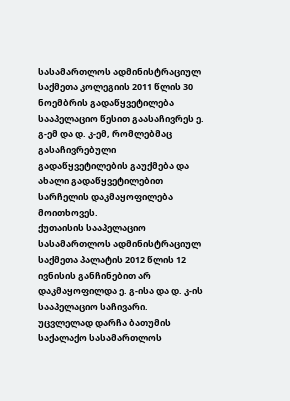სასამართლოს ადმინისტრაციულ საქმეთა კოლეგიის 2011 წლის 30 ნოემბრის გადაწყვეტილება სააპელაციო წესით გაასაჩივრეს ე. გ-ემ და დ. კ-ემ, რომლებმაც გასაჩივრებული გადაწყვეტილების გაუქმება და ახალი გადაწყვეტილებით სარჩელის დაკმაყოფილება მოითხოვეს.
ქუთაისის სააპელაციო სასამართლოს ადმინისტრაციულ საქმეთა პალატის 2012 წლის 12 ივნისის განჩინებით არ დაკმაყოფილდა ე. გ-ისა და დ. კ-ის სააპელაციო საჩივარი. უცვლელად დარჩა ბათუმის საქალაქო სასამართლოს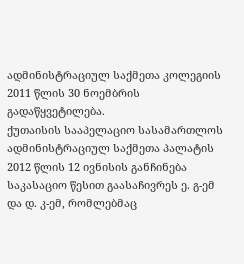ადმინისტრაციულ საქმეთა კოლეგიის 2011 წლის 30 ნოემბრის გადაწყვეტილება.
ქუთაისის სააპელაციო სასამართლოს ადმინისტრაციულ საქმეთა პალატის 2012 წლის 12 ივნისის განჩინება საკასაციო წესით გაასაჩივრეს ე. გ-ემ და დ. კ-ემ, რომლებმაც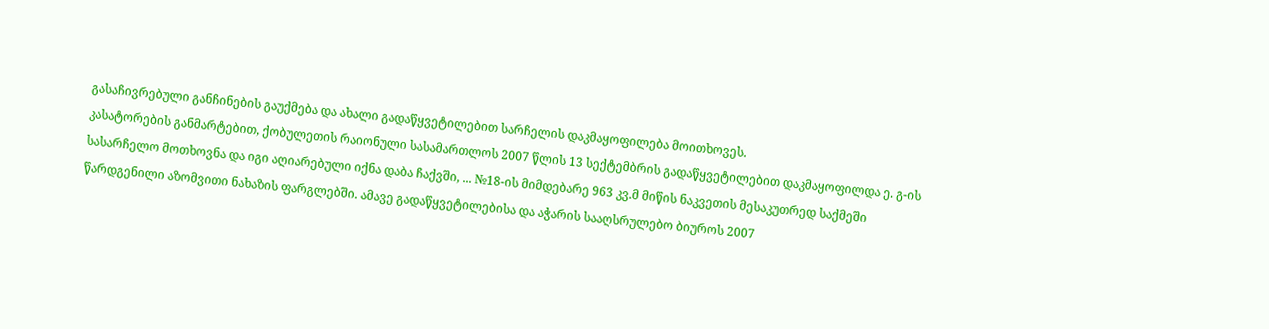გასაჩივრებული განჩინების გაუქმება და ახალი გადაწყვეტილებით სარჩელის დაკმაყოფილება მოითხოვეს.
კასატორების განმარტებით, ქობულეთის რაიონული სასამართლოს 2007 წლის 13 სექტემბრის გადაწყვეტილებით დაკმაყოფილდა ე. გ-ის სასარჩელო მოთხოვნა და იგი აღიარებული იქნა დაბა ჩაქვში, ... №18-ის მიმდებარე 963 კვ.მ მიწის ნაკვეთის მესაკუთრედ საქმეში წარდგენილი აზომვითი ნახაზის ფარგლებში. ამავე გადაწყვეტილებისა და აჭარის სააღსრულებო ბიუროს 2007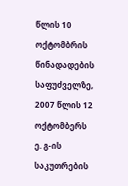წლის 10 ოქტომბრის წინადადების საფუძველზე, 2007 წლის 12 ოქტომბერს ე. გ-ის საკუთრების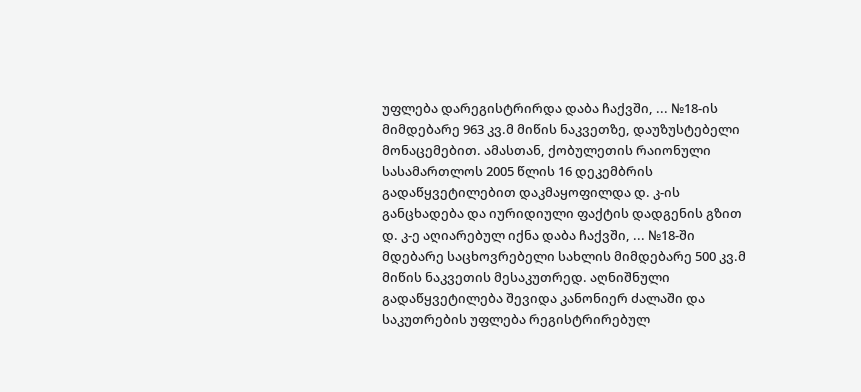უფლება დარეგისტრირდა დაბა ჩაქვში, ... №18-ის მიმდებარე 963 კვ.მ მიწის ნაკვეთზე, დაუზუსტებელი მონაცემებით. ამასთან, ქობულეთის რაიონული სასამართლოს 2005 წლის 16 დეკემბრის გადაწყვეტილებით დაკმაყოფილდა დ. კ-ის განცხადება და იურიდიული ფაქტის დადგენის გზით დ. კ-ე აღიარებულ იქნა დაბა ჩაქვში, ... №18-ში მდებარე საცხოვრებელი სახლის მიმდებარე 500 კვ.მ მიწის ნაკვეთის მესაკუთრედ. აღნიშნული გადაწყვეტილება შევიდა კანონიერ ძალაში და საკუთრების უფლება რეგისტრირებულ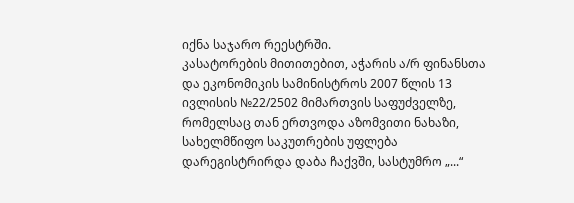იქნა საჯარო რეესტრში.
კასატორების მითითებით, აჭარის ა/რ ფინანსთა და ეკონომიკის სამინისტროს 2007 წლის 13 ივლისის №22/2502 მიმართვის საფუძველზე, რომელსაც თან ერთვოდა აზომვითი ნახაზი, სახელმწიფო საკუთრების უფლება დარეგისტრირდა დაბა ჩაქვში, სასტუმრო „...“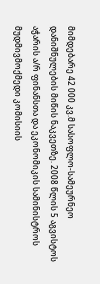მიმდებარე 42 000 კვ.მ სასოფლო-სამეურნეო დანიშნულების მიწის ნაკვეთზე. 2008 წლის 5 აგვისტოს აჭარის ა/რ ფინანსთა და ეკონომიკის სამინისტროს მუდმივმოქმედი კომისიის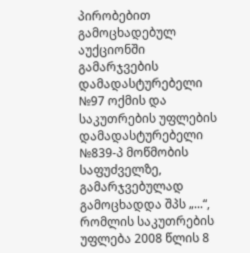პირობებით გამოცხადებულ აუქციონში გამარჯვების დამადასტურებელი №97 ოქმის და საკუთრების უფლების დამადასტურებელი №839-პ მოწმობის საფუძველზე, გამარჯვებულად გამოცხადდა შპს „...“, რომლის საკუთრების უფლება 2008 წლის 8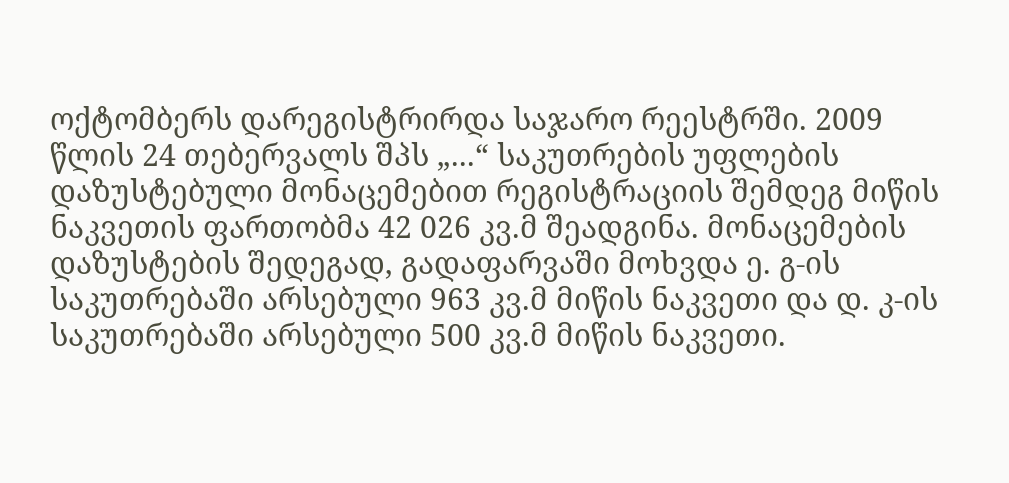ოქტომბერს დარეგისტრირდა საჯარო რეესტრში. 2009 წლის 24 თებერვალს შპს „...“ საკუთრების უფლების დაზუსტებული მონაცემებით რეგისტრაციის შემდეგ მიწის ნაკვეთის ფართობმა 42 026 კვ.მ შეადგინა. მონაცემების დაზუსტების შედეგად, გადაფარვაში მოხვდა ე. გ-ის საკუთრებაში არსებული 963 კვ.მ მიწის ნაკვეთი და დ. კ-ის საკუთრებაში არსებული 500 კვ.მ მიწის ნაკვეთი.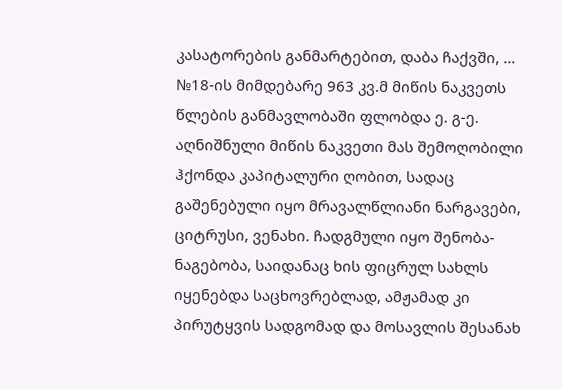კასატორების განმარტებით, დაბა ჩაქვში, ... №18-ის მიმდებარე 963 კვ.მ მიწის ნაკვეთს წლების განმავლობაში ფლობდა ე. გ-ე. აღნიშნული მიწის ნაკვეთი მას შემოღობილი ჰქონდა კაპიტალური ღობით, სადაც გაშენებული იყო მრავალწლიანი ნარგავები, ციტრუსი, ვენახი. ჩადგმული იყო შენობა-ნაგებობა, საიდანაც ხის ფიცრულ სახლს იყენებდა საცხოვრებლად, ამჟამად კი პირუტყვის სადგომად და მოსავლის შესანახ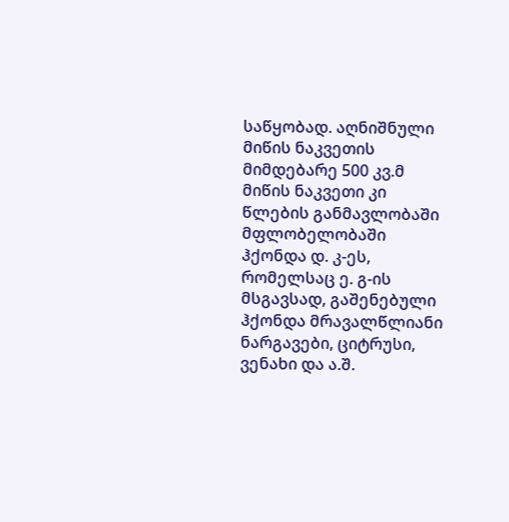საწყობად. აღნიშნული მიწის ნაკვეთის მიმდებარე 500 კვ.მ მიწის ნაკვეთი კი წლების განმავლობაში მფლობელობაში ჰქონდა დ. კ-ეს, რომელსაც ე. გ-ის მსგავსად, გაშენებული ჰქონდა მრავალწლიანი ნარგავები, ციტრუსი, ვენახი და ა.შ.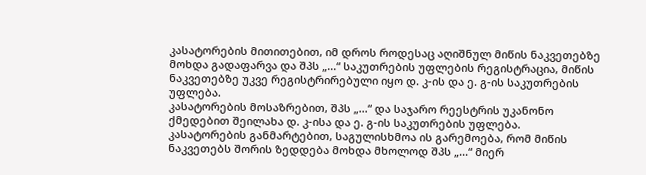კასატორების მითითებით, იმ დროს როდესაც აღიშნულ მიწის ნაკვეთებზე მოხდა გადაფარვა და შპს „...“ საკუთრების უფლების რეგისტრაცია, მიწის ნაკვეთებზე უკვე რეგისტრირებული იყო დ. კ-ის და ე. გ-ის საკუთრების უფლება.
კასატორების მოსაზრებით, შპს „...“ და საჯარო რეესტრის უკანონო ქმედებით შეილახა დ. კ-ისა და ე. გ-ის საკუთრების უფლება.
კასატორების განმარტებით, საგულისხმოა ის გარემოება, რომ მიწის ნაკვეთებს შორის ზედდება მოხდა მხოლოდ შპს „...“ მიერ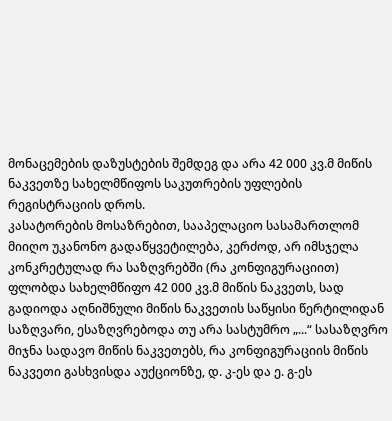მონაცემების დაზუსტების შემდეგ და არა 42 000 კვ.მ მიწის ნაკვეთზე სახელმწიფოს საკუთრების უფლების რეგისტრაციის დროს.
კასატორების მოსაზრებით, სააპელაციო სასამართლომ მიიღო უკანონო გადაწყვეტილება, კერძოდ, არ იმსჯელა კონკრეტულად რა საზღვრებში (რა კონფიგურაციით) ფლობდა სახელმწიფო 42 000 კვ.მ მიწის ნაკვეთს, სად გადიოდა აღნიშნული მიწის ნაკვეთის საწყისი წერტილიდან საზღვარი, ესაზღვრებოდა თუ არა სასტუმრო „...“ სასაზღვრო მიჯნა სადავო მიწის ნაკვეთებს, რა კონფიგურაციის მიწის ნაკვეთი გასხვისდა აუქციონზე, დ. კ-ეს და ე. გ-ეს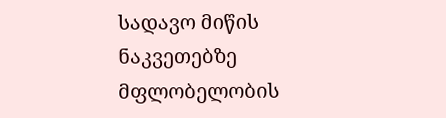სადავო მიწის ნაკვეთებზე მფლობელობის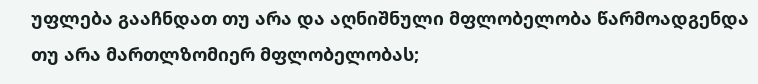უფლება გააჩნდათ თუ არა და აღნიშნული მფლობელობა წარმოადგენდა თუ არა მართლზომიერ მფლობელობას;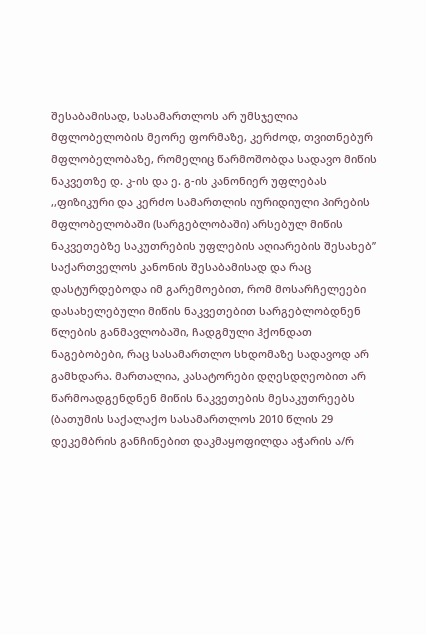შესაბამისად, სასამართლოს არ უმსჯელია მფლობელობის მეორე ფორმაზე, კერძოდ, თვითნებურ მფლობელობაზე, რომელიც წარმოშობდა სადავო მიწის ნაკვეთზე დ. კ-ის და ე. გ-ის კანონიერ უფლებას ,,ფიზიკური და კერძო სამართლის იურიდიული პირების მფლობელობაში (სარგებლობაში) არსებულ მიწის ნაკვეთებზე საკუთრების უფლების აღიარების შესახებ’’ საქართველოს კანონის შესაბამისად და რაც დასტურდებოდა იმ გარემოებით, რომ მოსარჩელეები დასახელებული მიწის ნაკვეთებით სარგებლობდნენ წლების განმავლობაში, ჩადგმული ჰქონდათ ნაგებობები, რაც სასამართლო სხდომაზე სადავოდ არ გამხდარა. მართალია, კასატორები დღესდღეობით არ წარმოადგენდნენ მიწის ნაკვეთების მესაკუთრეებს (ბათუმის საქალაქო სასამართლოს 2010 წლის 29 დეკემბრის განჩინებით დაკმაყოფილდა აჭარის ა/რ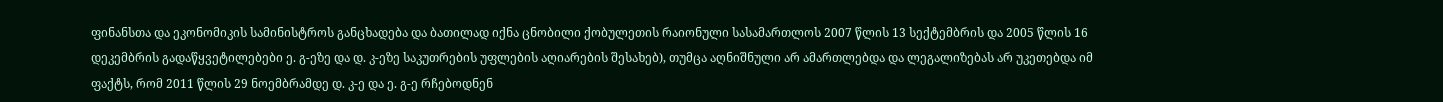ფინანსთა და ეკონომიკის სამინისტროს განცხადება და ბათილად იქნა ცნობილი ქობულეთის რაიონული სასამართლოს 2007 წლის 13 სექტემბრის და 2005 წლის 16 დეკემბრის გადაწყვეტილებები ე. გ-ეზე და დ. კ-ეზე საკუთრების უფლების აღიარების შესახებ), თუმცა აღნიშნული არ ამართლებდა და ლეგალიზებას არ უკეთებდა იმ ფაქტს, რომ 2011 წლის 29 ნოემბრამდე დ. კ-ე და ე. გ-ე რჩებოდნენ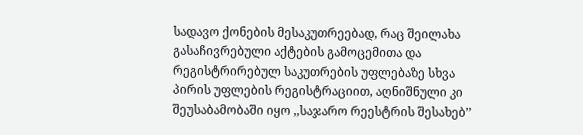სადავო ქონების მესაკუთრეებად, რაც შეილახა გასაჩივრებული აქტების გამოცემითა და რეგისტრირებულ საკუთრების უფლებაზე სხვა პირის უფლების რეგისტრაციით, აღნიშნული კი შეუსაბამობაში იყო ,,საჯარო რეესტრის შესახებ’’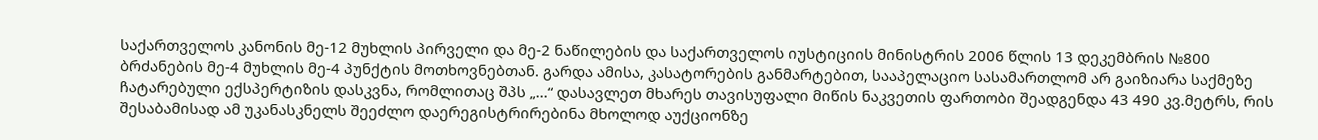საქართველოს კანონის მე-12 მუხლის პირველი და მე-2 ნაწილების და საქართველოს იუსტიციის მინისტრის 2006 წლის 13 დეკემბრის №800 ბრძანების მე-4 მუხლის მე-4 პუნქტის მოთხოვნებთან. გარდა ამისა, კასატორების განმარტებით, სააპელაციო სასამართლომ არ გაიზიარა საქმეზე ჩატარებული ექსპერტიზის დასკვნა, რომლითაც შპს „...“ დასავლეთ მხარეს თავისუფალი მიწის ნაკვეთის ფართობი შეადგენდა 43 490 კვ.მეტრს, რის შესაბამისად ამ უკანასკნელს შეეძლო დაერეგისტრირებინა მხოლოდ აუქციონზე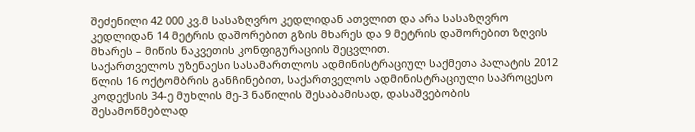შეძენილი 42 000 კვ.მ სასაზღვრო კედლიდან ათვლით და არა სასაზღვრო კედლიდან 14 მეტრის დაშორებით გზის მხარეს და 9 მეტრის დაშორებით ზღვის მხარეს – მიწის ნაკვეთის კონფიგურაციის შეცვლით.
საქართველოს უზენაესი სასამართლოს ადმინისტრაციულ საქმეთა პალატის 2012 წლის 16 ოქტომბრის განჩინებით, საქართველოს ადმინისტრაციული საპროცესო კოდექსის 34-ე მუხლის მე-3 ნაწილის შესაბამისად, დასაშვებობის შესამოწმებლად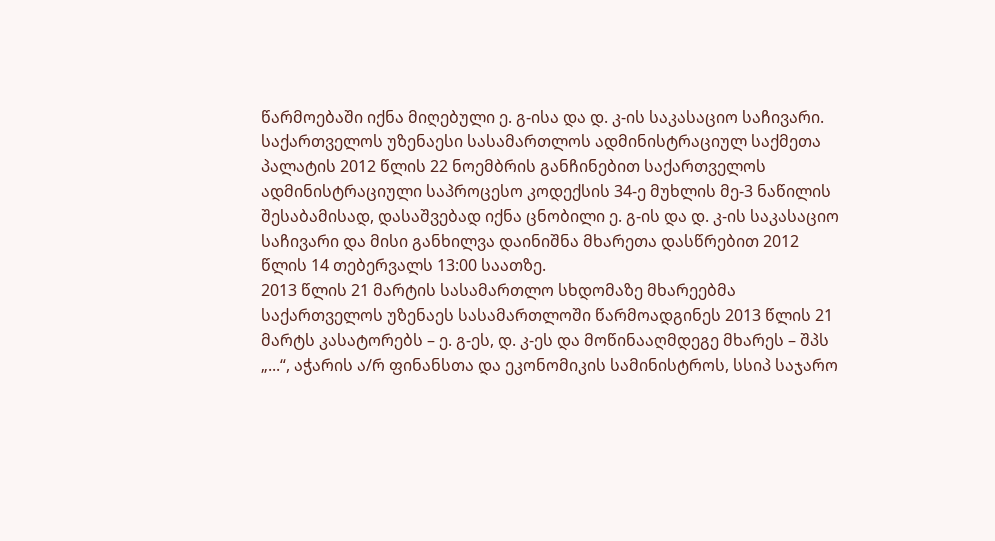წარმოებაში იქნა მიღებული ე. გ-ისა და დ. კ-ის საკასაციო საჩივარი.
საქართველოს უზენაესი სასამართლოს ადმინისტრაციულ საქმეთა პალატის 2012 წლის 22 ნოემბრის განჩინებით საქართველოს ადმინისტრაციული საპროცესო კოდექსის 34-ე მუხლის მე-3 ნაწილის შესაბამისად, დასაშვებად იქნა ცნობილი ე. გ-ის და დ. კ-ის საკასაციო საჩივარი და მისი განხილვა დაინიშნა მხარეთა დასწრებით 2012 წლის 14 თებერვალს 13:00 საათზე.
2013 წლის 21 მარტის სასამართლო სხდომაზე მხარეებმა საქართველოს უზენაეს სასამართლოში წარმოადგინეს 2013 წლის 21 მარტს კასატორებს – ე. გ-ეს, დ. კ-ეს და მოწინააღმდეგე მხარეს – შპს „...“, აჭარის ა/რ ფინანსთა და ეკონომიკის სამინისტროს, სსიპ საჯარო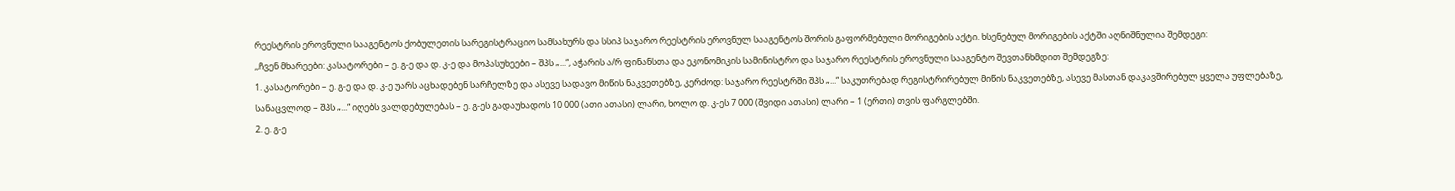რეესტრის ეროვნული სააგენტოს ქობულეთის სარეგისტრაციო სამსახურს და სსიპ საჯარო რეესტრის ეროვნულ სააგენტოს შორის გაფორმებული მორიგების აქტი. ხსენებულ მორიგების აქტში აღნიშნულია შემდეგი:
,,ჩვენ მხარეები: კასატორები – ე. გ-ე და დ. კ-ე და მოპასუხეები – შპს „...“, აჭარის ა/რ ფინანსთა და ეკონომიკის სამინისტრო და საჯარო რეესტრის ეროვნული სააგენტო შევთანხმდით შემდეგზე:
1. კასატორები – ე. გ-ე და დ. კ-ე უარს აცხადებენ სარჩელზე და ასევე სადავო მიწის ნაკვეთებზე, კერძოდ: საჯარო რეესტრში შპს „...“ საკუთრებად რეგისტრირებულ მიწის ნაკვეთებზე, ასევე მასთან დაკავშირებულ ყველა უფლებაზე, სანაცვლოდ – შპს „...“ იღებს ვალდებულებას – ე. გ-ეს გადაუხადოს 10 000 (ათი ათასი) ლარი, ხოლო დ. კ-ეს 7 000 (შვიდი ათასი) ლარი – 1 (ერთი) თვის ფარგლებში.
2. ე. გ-ე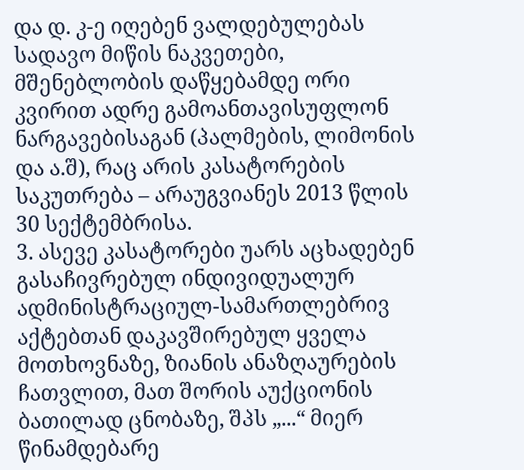და დ. კ-ე იღებენ ვალდებულებას სადავო მიწის ნაკვეთები, მშენებლობის დაწყებამდე ორი კვირით ადრე გამოანთავისუფლონ ნარგავებისაგან (პალმების, ლიმონის და ა.შ), რაც არის კასატორების საკუთრება – არაუგვიანეს 2013 წლის 30 სექტემბრისა.
3. ასევე კასატორები უარს აცხადებენ გასაჩივრებულ ინდივიდუალურ ადმინისტრაციულ-სამართლებრივ აქტებთან დაკავშირებულ ყველა მოთხოვნაზე, ზიანის ანაზღაურების ჩათვლით, მათ შორის აუქციონის ბათილად ცნობაზე, შპს „...“ მიერ წინამდებარე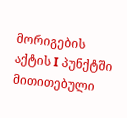მორიგების აქტის I პუნქტში მითითებული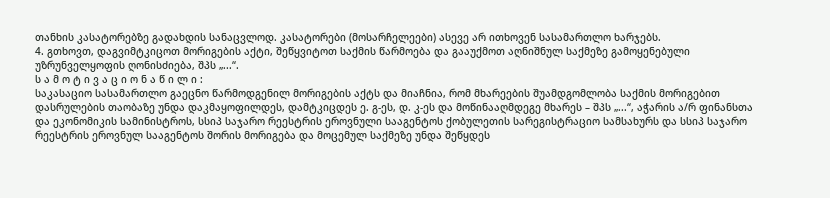თანხის კასატორებზე გადახდის სანაცვლოდ. კასატორები (მოსარჩელეები) ასევე არ ითხოვენ სასამართლო ხარჯებს.
4. გთხოვთ, დაგვიმტკიცოთ მორიგების აქტი, შეწყვიტოთ საქმის წარმოება და გააუქმოთ აღნიშნულ საქმეზე გამოყენებული უზრუნველყოფის ღონისძიება, შპს „...“.
ს ა მ ო ტ ი ვ ა ც ი ო ნ ა წ ი ლ ი :
საკასაციო სასამართლო გაეცნო წარმოდგენილ მორიგების აქტს და მიაჩნია, რომ მხარეების შუამდგომლობა საქმის მორიგებით დასრულების თაობაზე უნდა დაკმაყოფილდეს, დამტკიცდეს ე. გ-ეს, დ. კ-ეს და მოწინააღმდეგე მხარეს – შპს „...“, აჭარის ა/რ ფინანსთა და ეკონომიკის სამინისტროს, სსიპ საჯარო რეესტრის ეროვნული სააგენტოს ქობულეთის სარეგისტრაციო სამსახურს და სსიპ საჯარო რეესტრის ეროვნულ სააგენტოს შორის მორიგება და მოცემულ საქმეზე უნდა შეწყდეს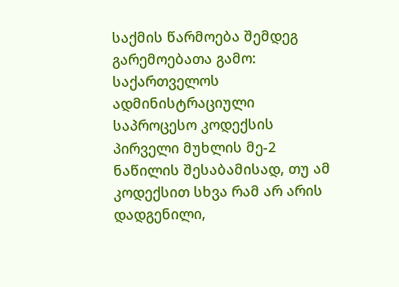საქმის წარმოება შემდეგ გარემოებათა გამო:
საქართველოს ადმინისტრაციული საპროცესო კოდექსის პირველი მუხლის მე-2 ნაწილის შესაბამისად, თუ ამ კოდექსით სხვა რამ არ არის დადგენილი,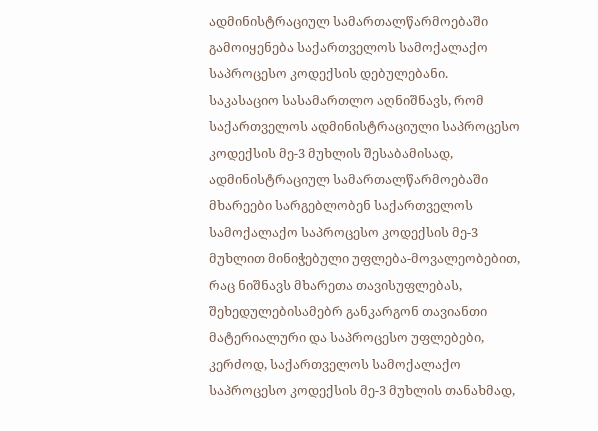ადმინისტრაციულ სამართალწარმოებაში გამოიყენება საქართველოს სამოქალაქო საპროცესო კოდექსის დებულებანი.
საკასაციო სასამართლო აღნიშნავს, რომ საქართველოს ადმინისტრაციული საპროცესო კოდექსის მე-3 მუხლის შესაბამისად, ადმინისტრაციულ სამართალწარმოებაში მხარეები სარგებლობენ საქართველოს სამოქალაქო საპროცესო კოდექსის მე-3 მუხლით მინიჭებული უფლება-მოვალეობებით, რაც ნიშნავს მხარეთა თავისუფლებას, შეხედულებისამებრ განკარგონ თავიანთი მატერიალური და საპროცესო უფლებები, კერძოდ, საქართველოს სამოქალაქო საპროცესო კოდექსის მე-3 მუხლის თანახმად,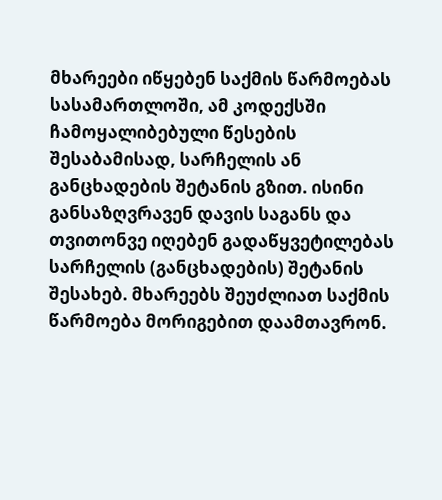მხარეები იწყებენ საქმის წარმოებას სასამართლოში, ამ კოდექსში ჩამოყალიბებული წესების შესაბამისად, სარჩელის ან განცხადების შეტანის გზით. ისინი განსაზღვრავენ დავის საგანს და თვითონვე იღებენ გადაწყვეტილებას სარჩელის (განცხადების) შეტანის შესახებ. მხარეებს შეუძლიათ საქმის წარმოება მორიგებით დაამთავრონ.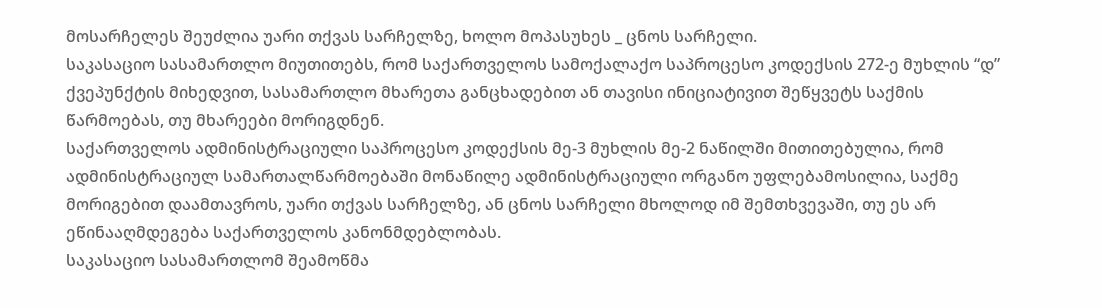მოსარჩელეს შეუძლია უარი თქვას სარჩელზე, ხოლო მოპასუხეს _ ცნოს სარჩელი.
საკასაციო სასამართლო მიუთითებს, რომ საქართველოს სამოქალაქო საპროცესო კოდექსის 272-ე მუხლის “დ” ქვეპუნქტის მიხედვით, სასამართლო მხარეთა განცხადებით ან თავისი ინიციატივით შეწყვეტს საქმის წარმოებას, თუ მხარეები მორიგდნენ.
საქართველოს ადმინისტრაციული საპროცესო კოდექსის მე-3 მუხლის მე-2 ნაწილში მითითებულია, რომ ადმინისტრაციულ სამართალწარმოებაში მონაწილე ადმინისტრაციული ორგანო უფლებამოსილია, საქმე მორიგებით დაამთავროს, უარი თქვას სარჩელზე, ან ცნოს სარჩელი მხოლოდ იმ შემთხვევაში, თუ ეს არ ეწინააღმდეგება საქართველოს კანონმდებლობას.
საკასაციო სასამართლომ შეამოწმა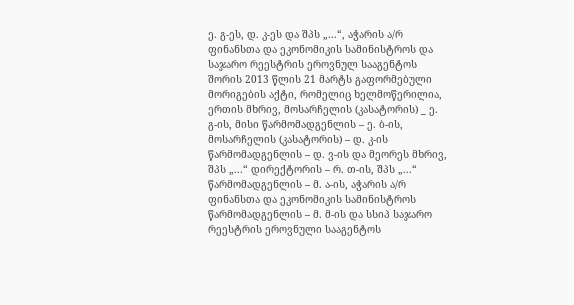ე. გ-ეს, დ. კ-ეს და შპს „...“, აჭარის ა/რ ფინანსთა და ეკონომიკის სამინისტროს და საჯარო რეესტრის ეროვნულ სააგენტოს შორის 2013 წლის 21 მარტს გაფორმებული მორიგების აქტი, რომელიც ხელმოწერილია, ერთის მხრივ, მოსარჩელის (კასატორის) _ ე. გ-ის, მისი წარმომადგენლის – ე. ბ-ის, მოსარჩელის (კასატორის) – დ. კ-ის წარმომადგენლის – დ. ვ-ის და მეორეს მხრივ, შპს „...“ დირექტორის – რ. თ-ის, შპს „...“ წარმომადგენლის – მ. ა-ის, აჭარის ა/რ ფინანსთა და ეკონომიკის სამინისტროს წარმომადგენლის – მ. მ-ის და სსიპ საჯარო რეესტრის ეროვნული სააგენტოს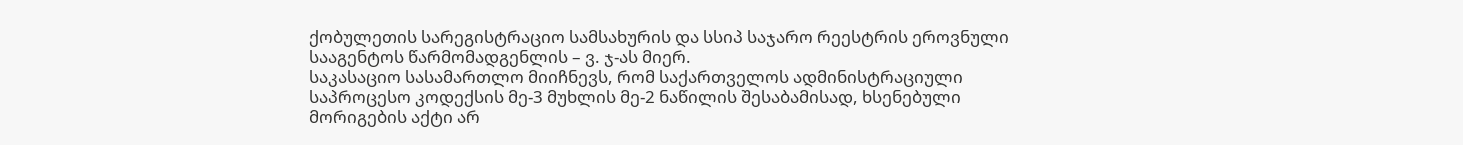ქობულეთის სარეგისტრაციო სამსახურის და სსიპ საჯარო რეესტრის ეროვნული სააგენტოს წარმომადგენლის – ვ. ჯ-ას მიერ.
საკასაციო სასამართლო მიიჩნევს, რომ საქართველოს ადმინისტრაციული საპროცესო კოდექსის მე-3 მუხლის მე-2 ნაწილის შესაბამისად, ხსენებული მორიგების აქტი არ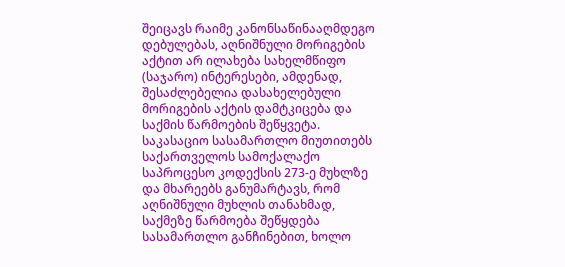შეიცავს რაიმე კანონსაწინააღმდეგო დებულებას, აღნიშნული მორიგების აქტით არ ილახება სახელმწიფო (საჯარო) ინტერესები, ამდენად, შესაძლებელია დასახელებული მორიგების აქტის დამტკიცება და საქმის წარმოების შეწყვეტა.
საკასაციო სასამართლო მიუთითებს საქართველოს სამოქალაქო საპროცესო კოდექსის 273-ე მუხლზე და მხარეებს განუმარტავს, რომ აღნიშნული მუხლის თანახმად, საქმეზე წარმოება შეწყდება სასამართლო განჩინებით, ხოლო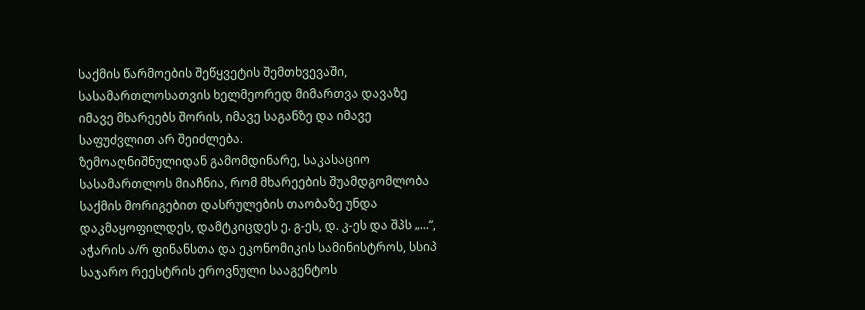საქმის წარმოების შეწყვეტის შემთხვევაში, სასამართლოსათვის ხელმეორედ მიმართვა დავაზე იმავე მხარეებს შორის, იმავე საგანზე და იმავე საფუძვლით არ შეიძლება.
ზემოაღნიშნულიდან გამომდინარე, საკასაციო სასამართლოს მიაჩნია, რომ მხარეების შუამდგომლობა საქმის მორიგებით დასრულების თაობაზე უნდა დაკმაყოფილდეს, დამტკიცდეს ე. გ-ეს, დ. კ-ეს და შპს „...“, აჭარის ა/რ ფინანსთა და ეკონომიკის სამინისტროს, სსიპ საჯარო რეესტრის ეროვნული სააგენტოს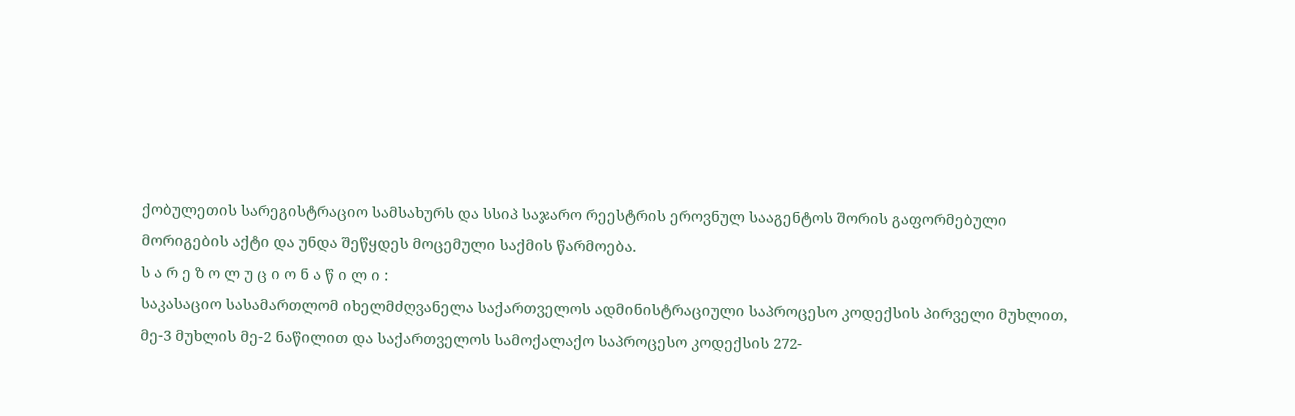ქობულეთის სარეგისტრაციო სამსახურს და სსიპ საჯარო რეესტრის ეროვნულ სააგენტოს შორის გაფორმებული მორიგების აქტი და უნდა შეწყდეს მოცემული საქმის წარმოება.
ს ა რ ე ზ ო ლ უ ც ი ო ნ ა წ ი ლ ი :
საკასაციო სასამართლომ იხელმძღვანელა საქართველოს ადმინისტრაციული საპროცესო კოდექსის პირველი მუხლით, მე-3 მუხლის მე-2 ნაწილით და საქართველოს სამოქალაქო საპროცესო კოდექსის 272-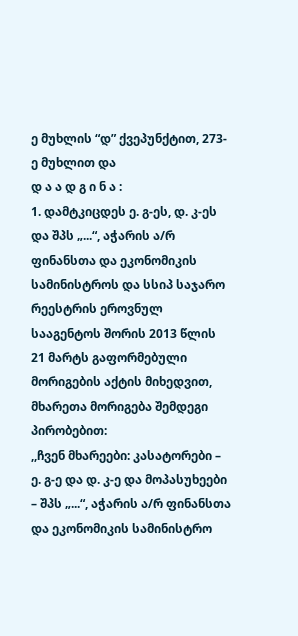ე მუხლის “დ” ქვეპუნქტით, 273-ე მუხლით და
დ ა ა დ გ ი ნ ა :
1. დამტკიცდეს ე. გ-ეს, დ. კ-ეს და შპს „...“, აჭარის ა/რ ფინანსთა და ეკონომიკის სამინისტროს და სსიპ საჯარო რეესტრის ეროვნულ სააგენტოს შორის 2013 წლის 21 მარტს გაფორმებული მორიგების აქტის მიხედვით, მხარეთა მორიგება შემდეგი პირობებით:
,,ჩვენ მხარეები: კასატორები – ე. გ-ე და დ. კ-ე და მოპასუხეები – შპს „...“, აჭარის ა/რ ფინანსთა და ეკონომიკის სამინისტრო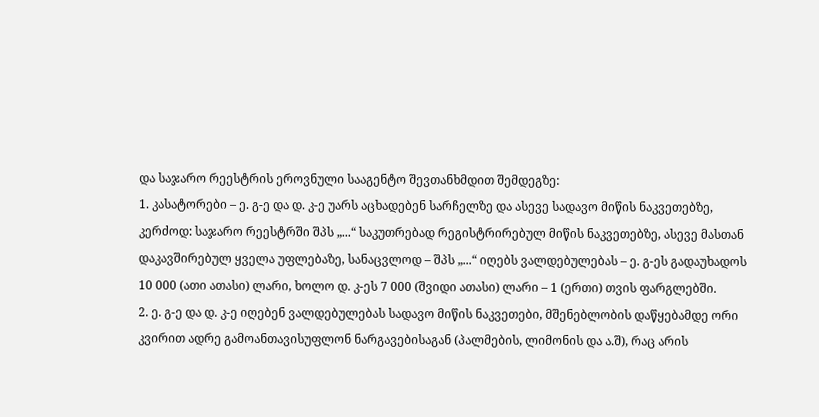და საჯარო რეესტრის ეროვნული სააგენტო შევთანხმდით შემდეგზე:
1. კასატორები – ე. გ-ე და დ. კ-ე უარს აცხადებენ სარჩელზე და ასევე სადავო მიწის ნაკვეთებზე, კერძოდ: საჯარო რეესტრში შპს „...“ საკუთრებად რეგისტრირებულ მიწის ნაკვეთებზე, ასევე მასთან დაკავშირებულ ყველა უფლებაზე, სანაცვლოდ – შპს „...“ იღებს ვალდებულებას – ე. გ-ეს გადაუხადოს 10 000 (ათი ათასი) ლარი, ხოლო დ. კ-ეს 7 000 (შვიდი ათასი) ლარი – 1 (ერთი) თვის ფარგლებში.
2. ე. გ-ე და დ. კ-ე იღებენ ვალდებულებას სადავო მიწის ნაკვეთები, მშენებლობის დაწყებამდე ორი კვირით ადრე გამოანთავისუფლონ ნარგავებისაგან (პალმების, ლიმონის და ა.შ), რაც არის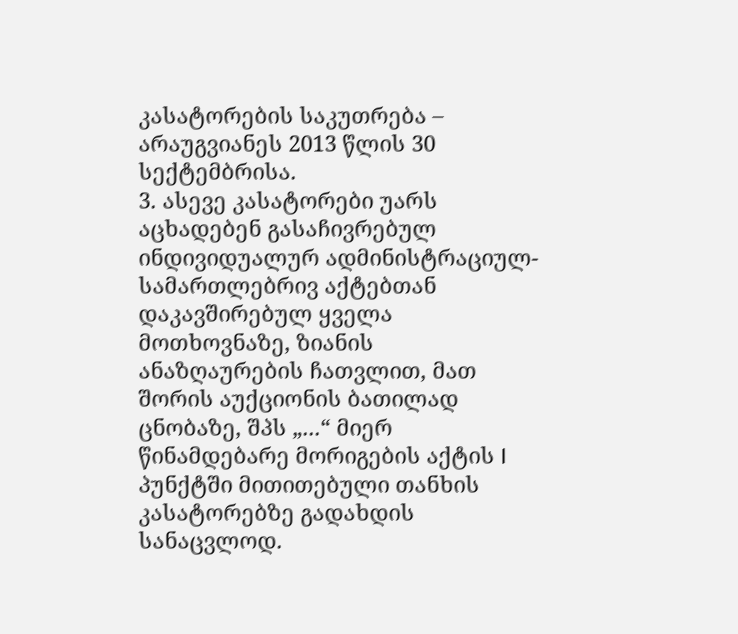კასატორების საკუთრება – არაუგვიანეს 2013 წლის 30 სექტემბრისა.
3. ასევე კასატორები უარს აცხადებენ გასაჩივრებულ ინდივიდუალურ ადმინისტრაციულ-სამართლებრივ აქტებთან დაკავშირებულ ყველა მოთხოვნაზე, ზიანის ანაზღაურების ჩათვლით, მათ შორის აუქციონის ბათილად ცნობაზე, შპს „...“ მიერ წინამდებარე მორიგების აქტის I პუნქტში მითითებული თანხის კასატორებზე გადახდის სანაცვლოდ.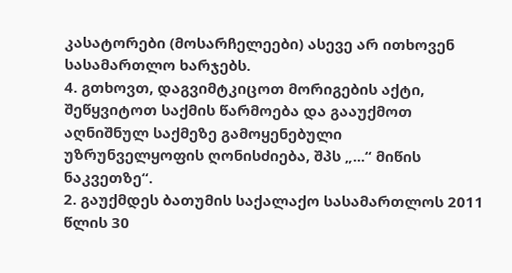კასატორები (მოსარჩელეები) ასევე არ ითხოვენ სასამართლო ხარჯებს.
4. გთხოვთ, დაგვიმტკიცოთ მორიგების აქტი, შეწყვიტოთ საქმის წარმოება და გააუქმოთ აღნიშნულ საქმეზე გამოყენებული უზრუნველყოფის ღონისძიება, შპს „...“ მიწის ნაკვეთზე“.
2. გაუქმდეს ბათუმის საქალაქო სასამართლოს 2011 წლის 30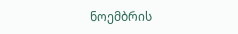ნოემბრის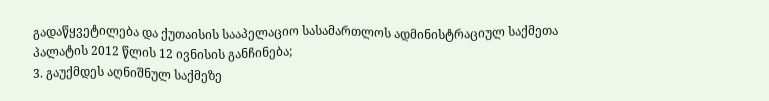გადაწყვეტილება და ქუთაისის სააპელაციო სასამართლოს ადმინისტრაციულ საქმეთა პალატის 2012 წლის 12 ივნისის განჩინება;
3. გაუქმდეს აღნიშნულ საქმეზე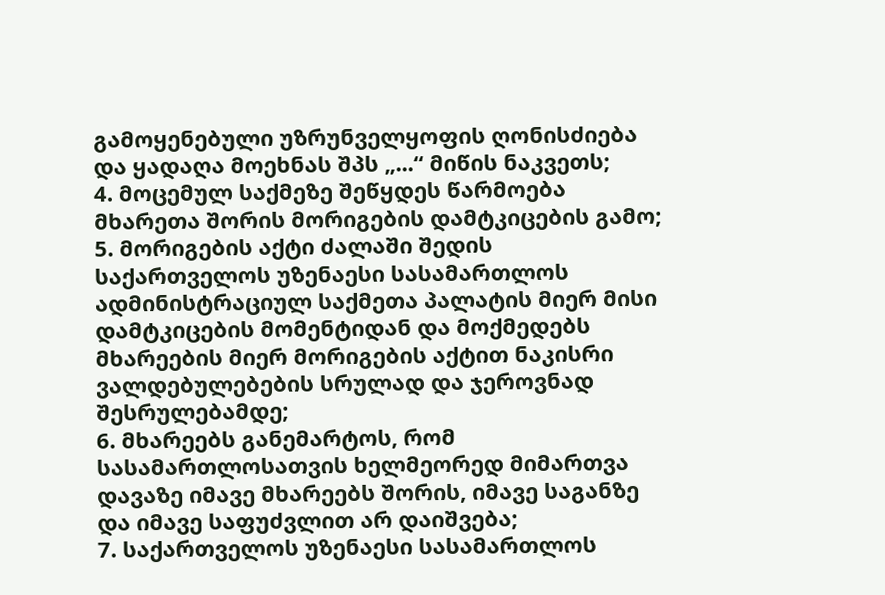გამოყენებული უზრუნველყოფის ღონისძიება და ყადაღა მოეხნას შპს „...“ მიწის ნაკვეთს;
4. მოცემულ საქმეზე შეწყდეს წარმოება მხარეთა შორის მორიგების დამტკიცების გამო;
5. მორიგების აქტი ძალაში შედის საქართველოს უზენაესი სასამართლოს ადმინისტრაციულ საქმეთა პალატის მიერ მისი დამტკიცების მომენტიდან და მოქმედებს მხარეების მიერ მორიგების აქტით ნაკისრი ვალდებულებების სრულად და ჯეროვნად შესრულებამდე;
6. მხარეებს განემარტოს, რომ სასამართლოსათვის ხელმეორედ მიმართვა დავაზე იმავე მხარეებს შორის, იმავე საგანზე და იმავე საფუძვლით არ დაიშვება;
7. საქართველოს უზენაესი სასამართლოს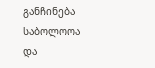განჩინება საბოლოოა და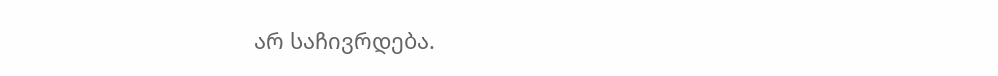არ საჩივრდება.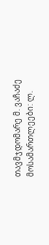თავმჯდომარე მ. ვაჩაძე
მოსამართლეები: ლ.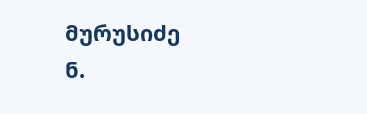მურუსიძე
ნ.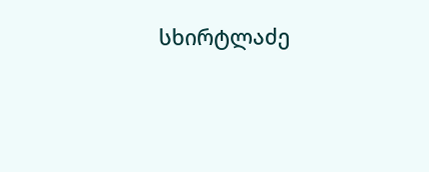სხირტლაძე